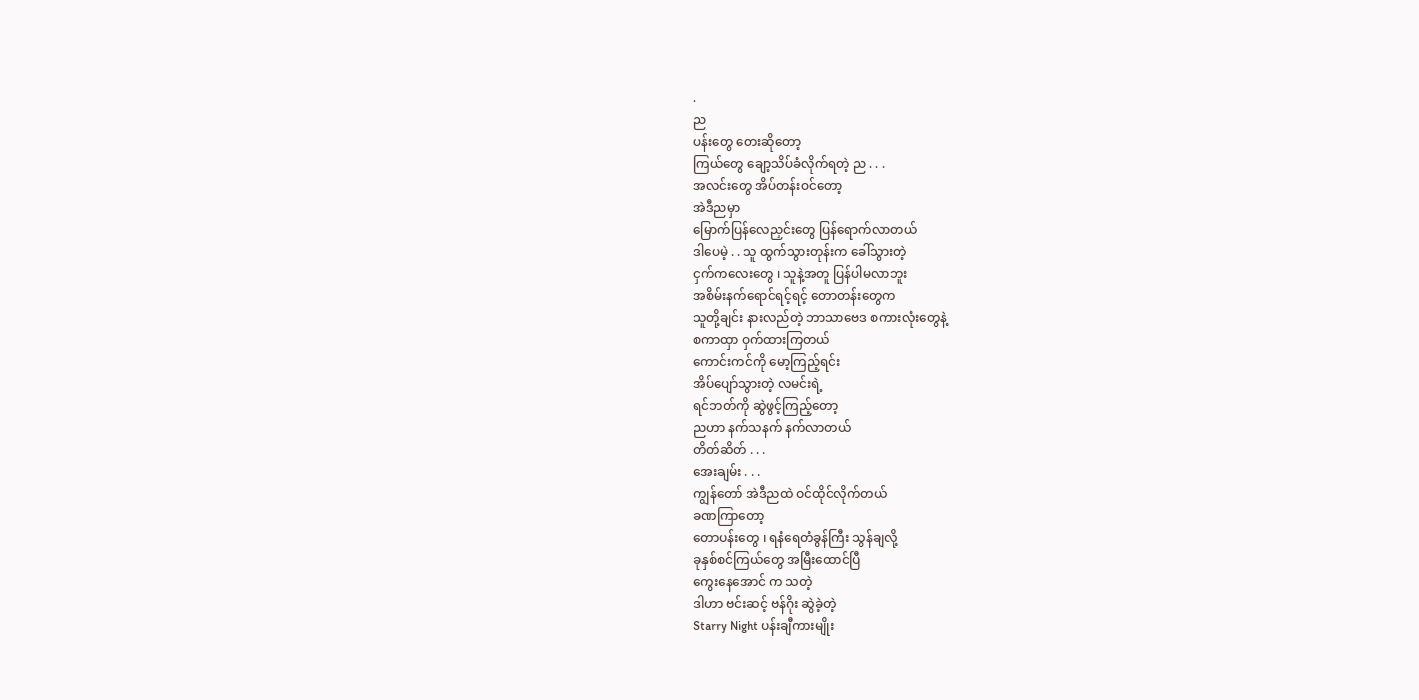.
ည
ပန်းတွေ တေးဆိုတော့
ကြယ်တွေ ချော့သိပ်ခံလိုက်ရတဲ့ ည . . .
အလင်းတွေ အိပ်တန်းဝင်တော့
အဲဒီညမှာ
မြောက်ပြန်လေညှင်းတွေ ပြန်ရောက်လာတယ်
ဒါပေမဲ့ . . သူ ထွက်သွားတုန်းက ခေါ်သွားတဲ့
ငှက်ကလေးတွေ ၊ သူနဲ့အတူ ပြန်ပါမလာဘူး
အစိမ်းနက်ရောင်ရင့်ရင့် တောတန်းတွေက
သူတို့ချင်း နားလည်တဲ့ ဘာသာဗေဒ စကားလုံးတွေနဲ့
စကာထှာ ဝှက်ထားကြတယ်
ကောင်းကင်ကို မော့ကြည့်ရင်း
အိပ်ပျော်သွားတဲ့ လမင်းရဲ့
ရင်ဘတ်ကို ဆွဲဖွင့်ကြည့်တော့
ညဟာ နက်သနက် နက်လာတယ်
တိတ်ဆိတ် . . .
အေးချမ်း . . .
ကျွန်တော် အဲဒီညထဲ ဝင်ထိုင်လိုက်တယ်
ခဏကြာတော့
တောပန်းတွေ ၊ ရနံရေတံခွန်ကြီး သွန်ချလို့
ခုနှစ်စင်ကြယ်တွေ အမြီးထောင်ပြီ
ကွေးနေအောင် က သတဲ့
ဒါဟာ ဗင်းဆင့် ဗန်ဂိုး ဆွဲခဲ့တဲ့
Starry Night ပန်းချီကားမျိုး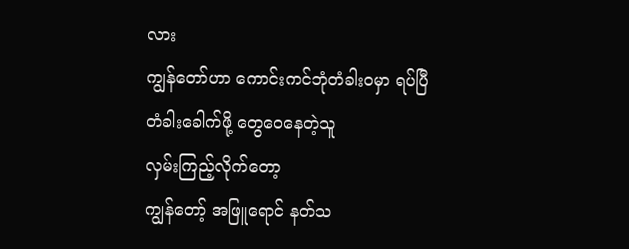လား
ကျွန်တော်ဟာ ကောင်းကင်ဘုံတံခါးဝမှာ ရပ်ပြီ
တံခါးခေါက်ဖို့ တွေဝေနေတဲ့သူ
လှမ်းကြည့်လိုက်တော့
ကျွန်တော့် အဖြူရောင် နတ်သ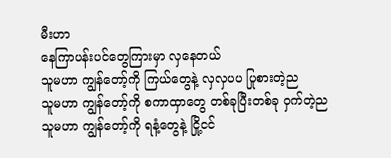မီးဟာ
နေကြာပန်းပင်တွေကြားမှာ လှနေတယ်
သူမဟာ ကျွန်တော့်ကို ကြယ်တွေနဲ့ လှလှပပ ပြုစားတဲ့ည
သူမဟာ ကျွန်တော့်ကို စကာထှာတွေ တစ်ခုပြီးတစ်ခု ဝှက်တဲ့ည
သူမဟာ ကျွန်တော့်ကို ရနံ့တွေနဲ့ ငြို့ငင်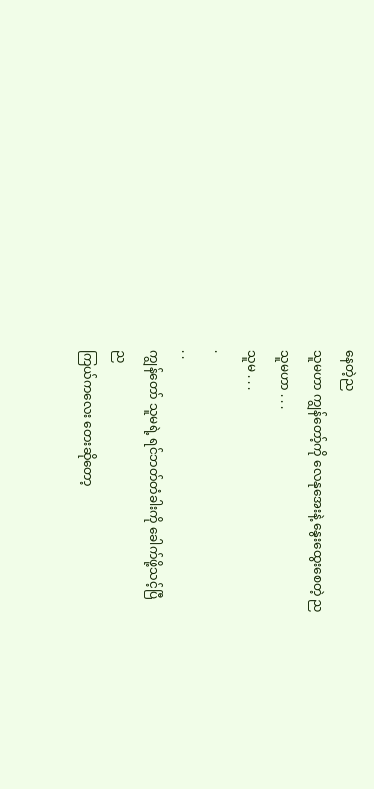နေတဲ့ည
သူမဟာ ကျွန်တော့်ကို လေနုအေးနဲ့ နွေးထွေးစေတဲ့ ည
သူမဟာ . . .
သူမ . . .
.
. .
ကျွန်တော် သူမရဲ့ ရင်ဘတ်တံခါးကို ခေါက်ဖို့သင့်ပြီ
ည
ကြယ်ကလေး တေးဆိုတော့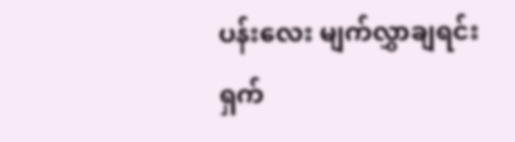ပန်းလေး မျက်လွှာချရင်း ရှက်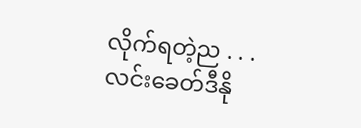လိုက်ရတဲ့ည . . .
လင်းခေတ်ဒီနို